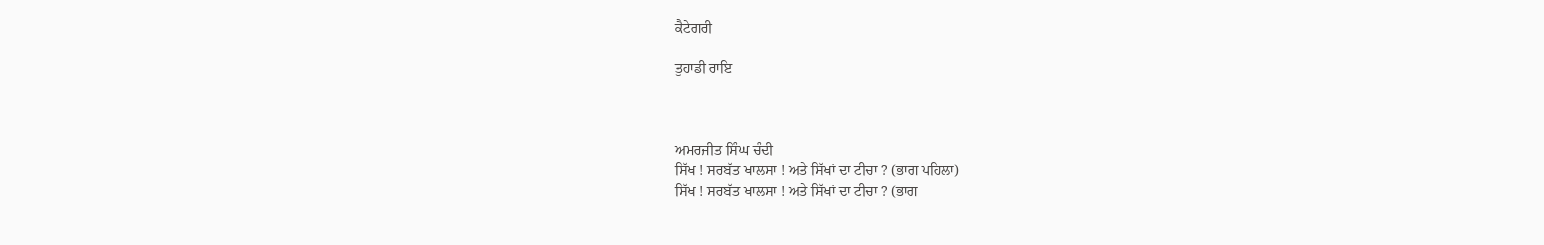ਕੈਟੇਗਰੀ

ਤੁਹਾਡੀ ਰਾਇ



ਅਮਰਜੀਤ ਸਿੰਘ ਚੰਦੀ
ਸਿੱਖ ! ਸਰਬੱਤ ਖਾਲਸਾ ! ਅਤੇ ਸਿੱਖਾਂ ਦਾ ਟੀਚਾ ? (ਭਾਗ ਪਹਿਲਾ)
ਸਿੱਖ ! ਸਰਬੱਤ ਖਾਲਸਾ ! ਅਤੇ ਸਿੱਖਾਂ ਦਾ ਟੀਚਾ ? (ਭਾਗ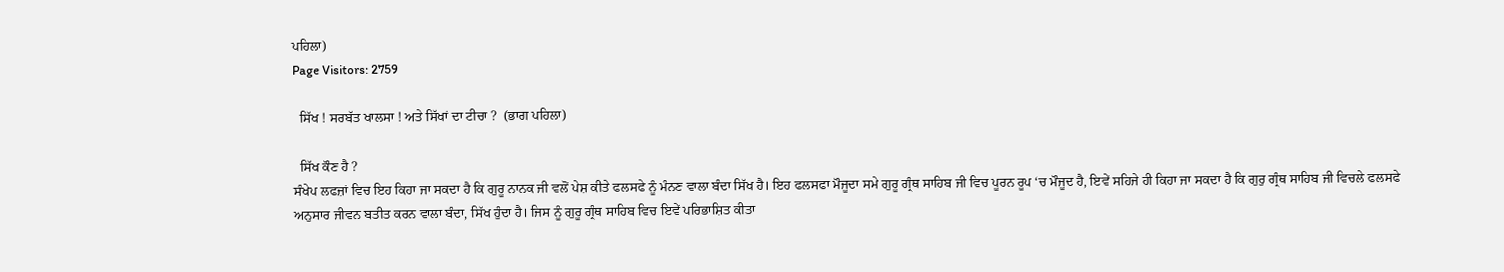ਪਹਿਲਾ)
Page Visitors: 2759

  ਸਿੱਖ ! ਸਰਬੱਤ ਖਾਲਸਾ ! ਅਤੇ ਸਿੱਖਾਂ ਦਾ ਟੀਚਾ ?  (ਭਾਗ ਪਹਿਲਾ)

  ਸਿੱਖ ਕੌਣ ਹੈ ?
ਸੰਖੇਪ ਲਫਜ਼ਾਂ ਵਿਚ ਇਹ ਕਿਹਾ ਜਾ ਸਕਦਾ ਹੈ ਕਿ ਗੁਰੂ ਨਾਨਕ ਜੀ ਵਲੋਂ ਪੇਸ਼ ਕੀਤੇ ਫਲਸਫੇ ਨੂੰ ਮੰਨਣ ਵਾਲਾ ਬੰਦਾ ਸਿੱਖ ਹੈ। ਇਹ ਫਲਸਫਾ ਮੌਜੂਦਾ ਸਮੇ ਗੁਰੂ ਗ੍ਰੰਥ ਸਾਹਿਬ ਜੀ ਵਿਚ ਪੂਰਨ ਰੂਪ ‘ਚ ਮੌਜੂਦ ਹੈ, ਇਵੇਂ ਸਹਿਜੇ ਹੀ ਕਿਹਾ ਜਾ ਸਕਦਾ ਹੈ ਕਿ ਗੁਰੁ ਗ੍ਰੰਥ ਸਾਹਿਬ ਜੀ ਵਿਚਲੇ ਫਲਸਫੇ ਅਨੁਸਾਰ ਜੀਵਨ ਬਤੀਤ ਕਰਨ ਵਾਲਾ ਬੰਦਾ, ਸਿੱਖ ਹੁੰਦਾ ਹੈ। ਜਿਸ ਨੂੰ ਗੁਰੂ ਗ੍ਰੰਥ ਸਾਹਿਬ ਵਿਚ ਇਵੇਂ ਪਰਿਭਾਸ਼ਿਤ ਕੀਤਾ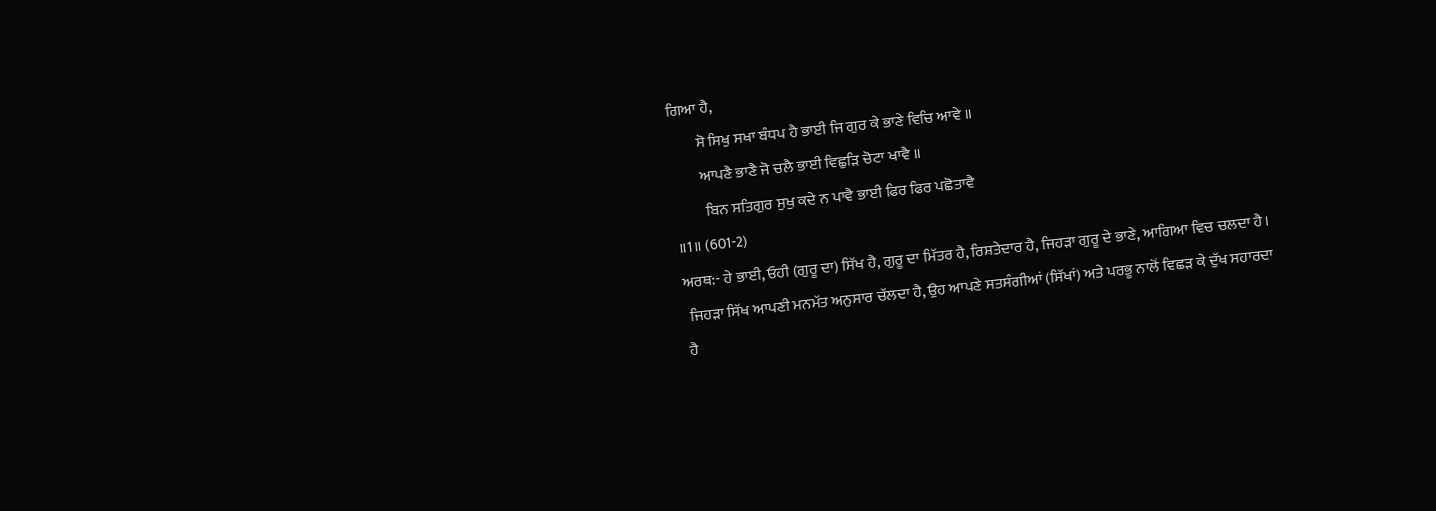ਗਿਆ ਹੈ,
         ਸੋ ਸਿਖੁ ਸਖਾ ਬੰਧਪ ਹੈ ਭਾਈ ਜਿ ਗੁਰ ਕੇ ਭਾਣੇ ਵਿਚਿ ਆਵੇ ॥
         ਆਪਣੈ ਭਾਣੈ ਜੋ ਚਲੈ ਭਾਈ ਵਿਛੁੜਿ ਚੋਟਾ ਖਾਵੈ ॥
          ਬਿਨ ਸਤਿਗੁਰ ਸੁਖੁ ਕਦੇ ਨ ਪਾਵੈ ਭਾਈ ਫਿਰ ਫਿਰ ਪਛੋਤਾਵੈ
॥1॥ (601-2)
ਅਰਥ:- ਹੇ ਭਾਈ, ਓਹੀ (ਗੁਰੂ ਦਾ) ਸਿੱਖ ਹੈ, ਗੁਰੂ ਦਾ ਮਿੱਤਰ ਹੈ, ਰਿਸ਼ਤੇਦਾਰ ਹੈ, ਜਿਹੜਾ ਗੁਰੂ ਦੇ ਭਾਣੇ, ਆਗਿਆ ਵਿਚ ਚਲਦਾ ਹੈ।
 ਜਿਹੜਾ ਸਿੱਖ ਆਪਣੀ ਮਨਮੱਤ ਅਨੁਸਾਰ ਚੱਲਦਾ ਹੈ, ਉਹ ਆਪਣੇ ਸਤਸੰਗੀਆਂ (ਸਿੱਖਾਂ) ਅਤੇ ਪਰਭੂ ਨਾਲੋਂ ਵਿਛੜ ਕੇ ਦੁੱਖ ਸਹਾਰਦਾ ਹੈ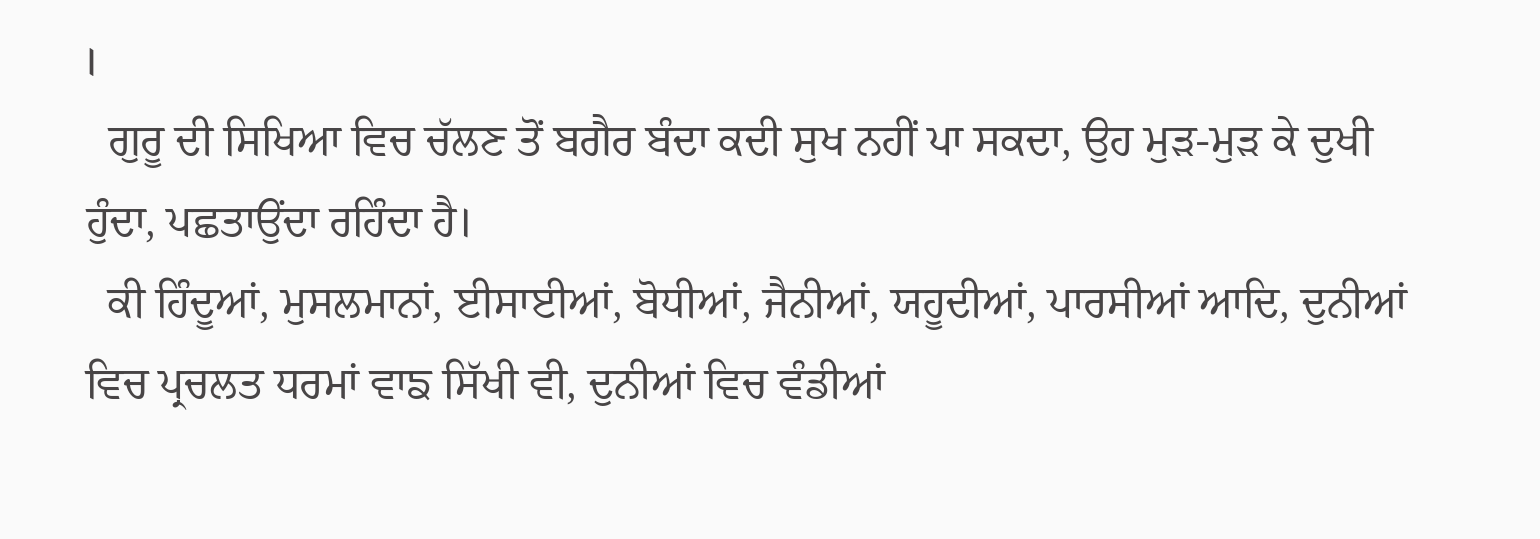।
  ਗੁਰੂ ਦੀ ਸਿਖਿਆ ਵਿਚ ਚੱਲਣ ਤੋਂ ਬਗੈਰ ਬੰਦਾ ਕਦੀ ਸੁਖ ਨਹੀਂ ਪਾ ਸਕਦਾ, ਉਹ ਮੁੜ-ਮੁੜ ਕੇ ਦੁਖੀ ਹੁੰਦਾ, ਪਛਤਾਉਂਦਾ ਰਹਿੰਦਾ ਹੈ।
  ਕੀ ਹਿੰਦੂਆਂ, ਮੁਸਲਮਾਨਾਂ, ਈਸਾਈਆਂ, ਬੋਧੀਆਂ, ਜੈਨੀਆਂ, ਯਹੂਦੀਆਂ, ਪਾਰਸੀਆਂ ਆਦਿ, ਦੁਨੀਆਂ ਵਿਚ ਪ੍ਰਚਲਤ ਧਰਮਾਂ ਵਾਙ ਸਿੱਖੀ ਵੀ, ਦੁਨੀਆਂ ਵਿਚ ਵੰਡੀਆਂ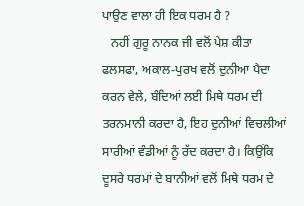ਪਾਉਣ ਵਾਲਾ ਹੀ ਇਕ ਧਰਮ ਹੈ ?
   ਨਹੀਂ ਗੁਰੂ ਨਾਨਕ ਜੀ ਵਲੋਂ ਪੇਸ਼ ਕੀਤਾ ਫਲਸਫਾ, ਅਕਾਲ-ਪੁਰਖ ਵਲੋਂ ਦੁਨੀਆ ਪੈਦਾ ਕਰਨ ਵੇਲੇ, ਬੰਦਿਆਂ ਲਈ ਮਿਥੇ ਧਰਮ ਦੀ ਤਰਨਮਾਨੀ ਕਰਦਾ ਹੈ, ਇਹ ਦੁਨੀਆਂ ਵਿਚਲੀਆਂ ਸਾਰੀਆਂ ਵੰਡੀਆਂ ਨੂੰ ਰੱਦ ਕਰਦਾ ਹੈ। ਕਿਉਂਕਿ ਦੂਸਰੇ ਧਰਮਾਂ ਦੇ ਬਾਨੀਆਂ ਵਲੋਂ ਮਿਥੇ ਧਰਮ ਦੇ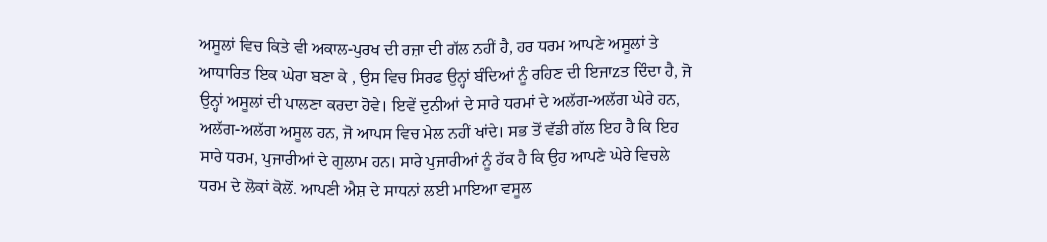ਅਸੂਲਾਂ ਵਿਚ ਕਿਤੇ ਵੀ ਅਕਾਲ-ਪੁਰਖ ਦੀ ਰਜ਼ਾ ਦੀ ਗੱਲ ਨਹੀਂ ਹੈ, ਹਰ ਧਰਮ ਆਪਣੇ ਅਸੂਲਾਂ ਤੇ ਆਧਾਰਿਤ ਇਕ ਘੇਰਾ ਬਣਾ ਕੇ , ਉਸ ਵਿਚ ਸਿਰਫ ਉਨ੍ਹਾਂ ਬੰਦਿਆਂ ਨੂੰ ਰਹਿਣ ਦੀ ਇਜਾzਤ ਦਿੰਦਾ ਹੈ, ਜੋ ਉਨ੍ਹਾਂ ਅਸੂਲਾਂ ਦੀ ਪਾਲਣਾ ਕਰਦਾ ਹੋਵੇ। ਇਵੇਂ ਦੁਨੀਆਂ ਦੇ ਸਾਰੇ ਧਰਮਾਂ ਦੇ ਅਲੱਗ-ਅਲੱਗ ਘੇਰੇ ਹਨ, ਅਲੱਗ-ਅਲੱਗ ਅਸੂਲ ਹਨ, ਜੋ ਆਪਸ ਵਿਚ ਮੇਲ ਨਹੀਂ ਖਾਂਦੇ। ਸਭ ਤੋਂ ਵੱਡੀ ਗੱਲ ਇਹ ਹੈ ਕਿ ਇਹ ਸਾਰੇ ਧਰਮ, ਪੁਜਾਰੀਆਂ ਦੇ ਗੁਲਾਮ ਹਨ। ਸਾਰੇ ਪੁਜਾਰੀਆਂ ਨੂੰ ਹੱਕ ਹੈ ਕਿ ਉਹ ਆਪਣੇ ਘੇਰੇ ਵਿਚਲੇ ਧਰਮ ਦੇ ਲੋਕਾਂ ਕੋਲੋਂ. ਆਪਣੀ ਐਸ਼ ਦੇ ਸਾਧਨਾਂ ਲਈ ਮਾਇਆ ਵਸੂਲ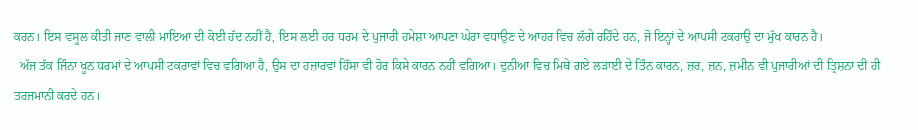ਕਰਨ। ਇਸ ਵਸੂਲ ਕੀਤੀ ਜਾਣ ਵਾਲੀ ਮਾਇਆ ਦੀ ਕੋਈ ਹੱਦ ਨਹੀਂ ਹੈ, ਇਸ ਲਈ ਹਰ ਧਰਮ ਦੇ ਪੁਜਾਰੀ ਹਮੇਸ਼ਾ ਆਪਣਾ ਘੇਰਾ ਵਧਾਉਣ ਦੇ ਆਹਰ ਵਿਚ ਲੱਗੇ ਰਹਿੰਦੇ ਹਨ, ਜੋ ਇਨ੍ਹਾਂ ਦੇ ਆਪਸੀ ਟਕਰਾਉ ਦਾ ਮੁੱਖ ਕਾਰਨ ਹੈ।
  ਅੱਜ ਤੱਕ ਜਿੰਨਾ ਖੂਨ ਧਰਮਾਂ ਦੇ ਆਪਸੀ ਟਕਰਾਵਾਂ ਵਿਚ ਵਗਿਆ ਹੈ, ਉਸ ਦਾ ਹਜ਼ਾਰਵਾਂ ਹਿੱਸਾ ਵੀ ਹੋਰ ਕਿਸੇ ਕਾਰਨ ਨਹੀਂ ਵਗਿਆ। ਦੁਨੀਆ ਵਿਚ ਮਿਥੇ ਗਏ ਲੜਾਈ ਦੇ ਤਿੰਨ ਕਾਰਨ, ਜ਼ਰ, ਜ਼ਨ, ਜ਼ਮੀਨ ਵੀ ਪੁਜਾਰੀਆਂ ਦੀ ਤ੍ਰਿਸ਼ਨਾ ਦੀ ਹੀ ਤਰਜਮਾਨੀ ਕਰਦੇ ਹਨ।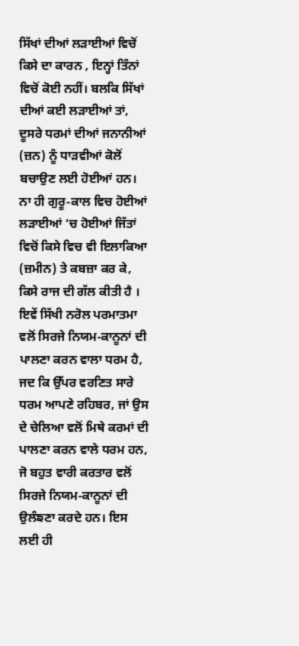ਸਿੱਖਾਂ ਦੀਆਂ ਲੜਾਈਆਂ ਵਿਚੋਂ ਕਿਸੇ ਦਾ ਕਾਰਨ , ਇਨ੍ਹਾਂ ਤਿੰਨਾਂ ਵਿਚੋਂ ਕੋਈ ਨਹੀਂ। ਬਲਕਿ ਸਿੱਖਾਂ ਦੀਆਂ ਕਈ ਲੜਾਈਆਂ ਤਾਂ, ਦੂਸਰੇ ਧਰਮਾਂ ਦੀਆਂ ਜਨਾਨੀਆਂ (ਜ਼ਨ) ਨੂੰ ਧਾੜਵੀਆਂ ਕੋਲੋਂ ਬਚਾਉਣ ਲਈ ਹੋਈਆਂ ਹਨ। ਨਾ ਹੀ ਗੁਰੂ-ਕਾਲ ਵਿਚ ਹੋਈਆਂ ਲੜਾਈਆਂ ‘ਚ ਹੋਈਆਂ ਜਿੱਤਾਂ ਵਿਚੋਂ ਕਿਸੇ ਵਿਚ ਵੀ ਇਲਾਕਿਆ (ਜ਼ਮੀਨ) ਤੇ ਕਬਜ਼ਾ ਕਰ ਕੇ, ਕਿਸੇ ਰਾਜ ਦੀ ਗੱਲ ਕੀਤੀ ਹੈ । ਇਵੇਂ ਸਿੱਖੀ ਨਰੋਲ ਪਰਮਾਤਮਾ ਵਲੋਂ ਸਿਰਜੇ ਨਿਯਮ-ਕਾਨੂਨਾਂ ਦੀ ਪਾਲਣਾ ਕਰਨ ਵਾਲਾ ਧਰਮ ਹੈ, ਜਦ ਕਿ ਉੱਪਰ ਵਰਣਿਤ ਸਾਰੇ ਧਰਮ ਆਪਣੇ ਰਹਿਬਰ, ਜਾਂ ਉਸ ਦੇ ਚੇਲਿਆ ਵਲੋਂ ਮਿਥੇ ਕਰਮਾਂ ਦੀ ਪਾਲਣਾ ਕਰਨ ਵਾਲੇ ਧਰਮ ਹਨ, ਜੋ ਬਹੁਤ ਵਾਰੀ ਕਰਤਾਰ ਵਲੋਂ ਸਿਰਜੇ ਨਿਯਮ-ਕਾਨੂਨਾਂ ਦੀ ਉਲੰਙਣਾ ਕਰਦੇ ਹਨ। ਇਸ ਲਈ ਹੀ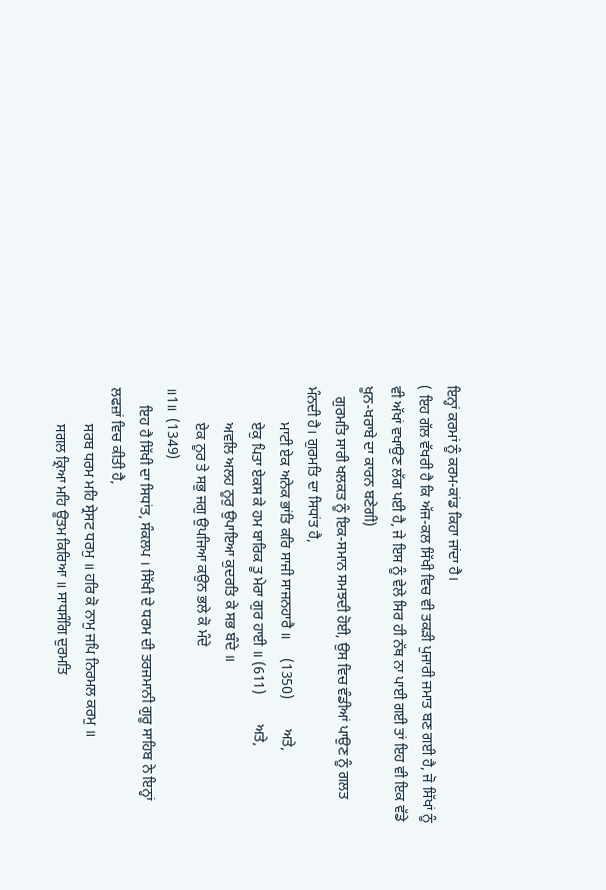ਇਨ੍ਹਾਂ ਕਰਮਾਂ ਨੂੰ ਕਰਮ-ਕਾਂਡ ਕਿਹਾ ਜਾਂਦਾ ਹੈ।
( ਇਹ ਗੱਲ ਵੱਖਰੀ ਹੈ ਕਿ ਅੱਜ-ਕਲ ਸਿੱਖੀ ਵਿਚ ਵੀ ਤਕੜੀ ਪੁਜਾਰੀ ਜਮਾਤ ਬਣ ਗਈ ਹੈ, ਜੋ ਸਿੱਖਾਂ ਨੂੰ ਵੀ ਅੱਖਾਂ ਵਖਾਉਣ ਲੱਗ ਪਈ ਹੈ, ਜੇ ਇਸ ਨੂੰ ਵੇਲੇ ਸਿਰ ਹੀ ਨੱਥ ਨਾ ਪਾਈ ਗਈ ਤਾਂ ਇਹ ਵੀ ਇਕ ਵੱਡੇ ਖੂਨ-ਖਰਾਬੇ ਦਾ ਕਾਰਨ ਬਣੇਗੀ)
   ਗੁਰਮਤਿ ਸਾਰੀ ਖਲਕਤ ਨੂੰ ਇਕ-ਸਮਾਨ ਸਮਝਦੀ ਹੋਈ, ਉਸ ਵਿਚ ਵੰਡੀਆਂ ਪਾਉਣ ਨੂੰ ਗਲਤ ਮੰਨਦੀ ਹੈ। ਗੁਰਮਤਿ ਦਾ ਸਿਧਾਂਤ ਹੈ,
          ਮਾਟੀ ਏਕ ਅਨੇਕ ਭਾਂਤਿ ਕਰਿ ਸਾਜੀ ਸਾਜਨਹਾਰੈ ॥     (1350)        ਅਤੇ,
          ਏਕੁ ਪਿਤਾ ਏਕਸ ਕੇ ਹਮ ਬਾਰਿਕ ਤੂ ਮੇਰਾ ਗੁਰ ਹਾਈ ॥ (611)        ਅਤੇ,
          ਅਵਲਿ ਅਲਹ ਨੂਰੁ ਉਪਾਇਆ ਕੁਦਰਤਿ ਕੇ ਸਭ ਬੰਦੇ ॥
          ਏਕ ਨੂਰ ਤੇ ਸਭੁ ਜਗੁ ਉਪਜਿਆ ਕਉਨ ਭਲੇ ਕੋ ਮੰਦੇ
॥1॥  (1349)
     ਇਹ ਹੈ ਸਿੱਖੀ ਦਾ ਸਿਧਾਂਤ, ਸੰਕਲਪ । ਸਿੱਖੀ ਦੇ ਧਰਮ ਦੀ ਤਰਜਮਾਨੀ ਗੁਰੂ ਸਾਹਿਬ ਨੇ ਇਨ੍ਹਾਂ ਲਫਜ਼ਾਂ ਵਿਚ ਕੀਤੀ ਹੈ,
          ਸਰਬ ਧਰਮ ਮਹਿ ਸ੍ਰੇਸਟ ਧਰਮੁ ॥ ਹਰਿ ਕੋ ਨਾਮੁ ਜਪਿ ਨਿਰਮਲ ਕਰਮੁ ॥
          ਸਗਲ ਕ੍ਰਿਆ ਮਹਿ ਊਤਮ ਕਿਰਿਆ ॥ ਸਾਧਸੰਗਿ ਦੁਰਮਤਿ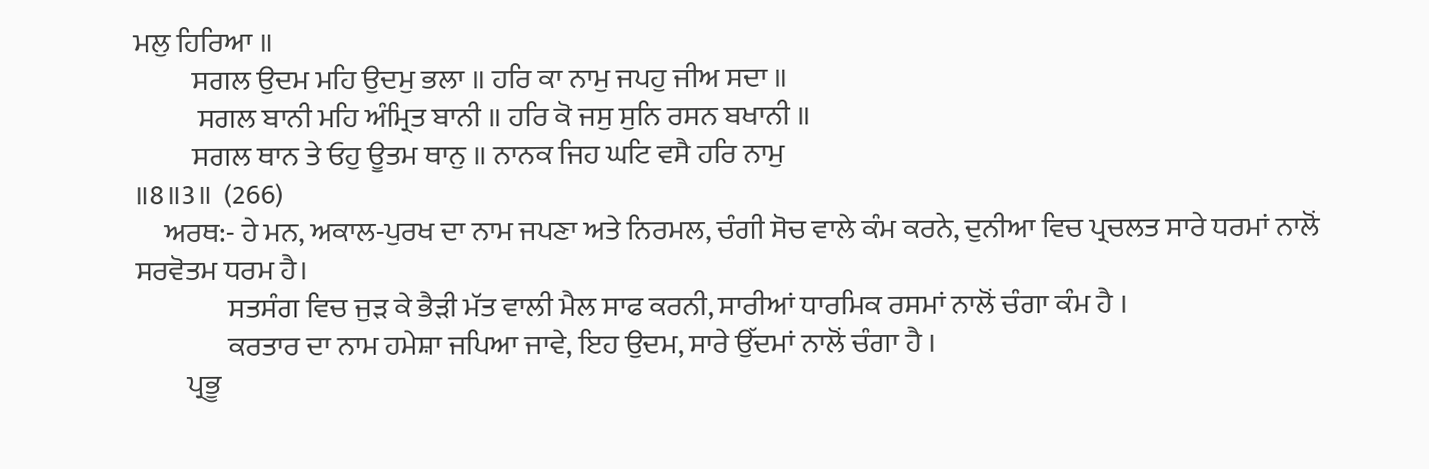ਮਲੁ ਹਿਰਿਆ ॥
          ਸਗਲ ਉਦਮ ਮਹਿ ਉਦਮੁ ਭਲਾ ॥ ਹਰਿ ਕਾ ਨਾਮੁ ਜਪਹੁ ਜੀਅ ਸਦਾ ॥
           ਸਗਲ ਬਾਨੀ ਮਹਿ ਅੰਮ੍ਰਿਤ ਬਾਨੀ ॥ ਹਰਿ ਕੋ ਜਸੁ ਸੁਨਿ ਰਸਨ ਬਖਾਨੀ ॥
          ਸਗਲ ਥਾਨ ਤੇ ਓਹੁ ਊਤਮ ਥਾਨੁ ॥ ਨਾਨਕ ਜਿਹ ਘਟਿ ਵਸੈ ਹਰਿ ਨਾਮੁ
॥8॥3॥  (266)
     ਅਰਥ:- ਹੇ ਮਨ, ਅਕਾਲ-ਪੁਰਖ ਦਾ ਨਾਮ ਜਪਣਾ ਅਤੇ ਨਿਰਮਲ, ਚੰਗੀ ਸੋਚ ਵਾਲੇ ਕੰਮ ਕਰਨੇ, ਦੁਨੀਆ ਵਿਚ ਪ੍ਰਚਲਤ ਸਾਰੇ ਧਰਮਾਂ ਨਾਲੋਂ ਸਰਵੋਤਮ ਧਰਮ ਹੈ।
                ਸਤਸੰਗ ਵਿਚ ਜੁੜ ਕੇ ਭੈੜੀ ਮੱਤ ਵਾਲੀ ਮੈਲ ਸਾਫ ਕਰਨੀ, ਸਾਰੀਆਂ ਧਾਰਮਿਕ ਰਸਮਾਂ ਨਾਲੋਂ ਚੰਗਾ ਕੰਮ ਹੈ ।
                ਕਰਤਾਰ ਦਾ ਨਾਮ ਹਮੇਸ਼ਾ ਜਪਿਆ ਜਾਵੇ, ਇਹ ਉਦਮ, ਸਾਰੇ ਉੱਦਮਾਂ ਨਾਲੋਂ ਚੰਗਾ ਹੈ ।
         ਪ੍ਰਭੂ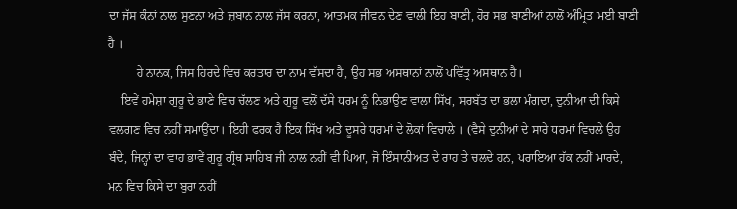ਦਾ ਜੱਸ ਕੰਨਾਂ ਨਾਲ ਸੁਣਨਾ ਅਤੇ ਜ਼ਬਾਨ ਨਾਲ ਜੱਸ ਕਰਨਾ, ਆਤਮਕ ਜੀਵਨ ਦੇਣ ਵਾਲੀ ਇਹ ਬਾਣੀ, ਹੋਰ ਸਭ ਬਾਣੀਆਂ ਨਾਲੋਂ ਅੰਮ੍ਰਿਤ ਮਈ ਬਾਣੀ ਹੈ ।
         ਹੇ ਨਾਨਕ, ਜਿਸ ਹਿਰਦੇ ਵਿਚ ਕਰਤਾਰ ਦਾ ਨਾਮ ਵੱਸਦਾ ਹੈ, ਉਹ ਸਭ ਅਸਥਾਨਾਂ ਨਾਲੋਂ ਪਵਿੱਤ੍ਰ ਅਸਥਾਨ ਹੈ।
    ਇਵੇਂ ਹਮੇਸ਼ਾ ਗੁਰੂ ਦੇ ਭਾਣੇ ਵਿਚ ਚੱਲਣ ਅਤੇ ਗੁਰੂ ਵਲੋਂ ਦੱਸੇ ਧਰਮ ਨੂੰ ਨਿਭਾਉਣ ਵਾਲਾ ਸਿੱਖ, ਸਰਬੱਤ ਦਾ ਭਲਾ ਮੰਗਦਾ, ਦੁਨੀਆ ਦੀ ਕਿਸੇ ਵਲਗਣ ਵਿਚ ਨਹੀਂ ਸਮਾਉਂਦਾ। ਇਹੀ ਫਰਕ ਹੈ ਇਕ ਸਿੱਖ ਅਤੇ ਦੂਸਰੇ ਧਰਮਾਂ ਦੇ ਲੋਕਾਂ ਵਿਚਾਲੇ । (ਵੈਸੇ ਦੁਨੀਆਂ ਦੇ ਸਾਰੇ ਧਰਮਾਂ ਵਿਚਲੇ ਉਹ ਬੰਦੇ, ਜਿਨ੍ਹਾਂ ਦਾ ਵਾਹ ਭਾਵੇਂ ਗੁਰੂ ਗ੍ਰੰਥ ਸਾਹਿਬ ਜੀ ਨਾਲ ਨਹੀਂ ਵੀ ਪਿਆ, ਜੋ ਇੰਸਾਨੀਅਤ ਦੇ ਰਾਹ ਤੇ ਚਲਦੇ ਹਨ, ਪਰਾਇਆ ਹੱਕ ਨਹੀਂ ਮਾਰਦੇ, ਮਨ ਵਿਚ ਕਿਸੇ ਦਾ ਬੁਰਾ ਨਹੀਂ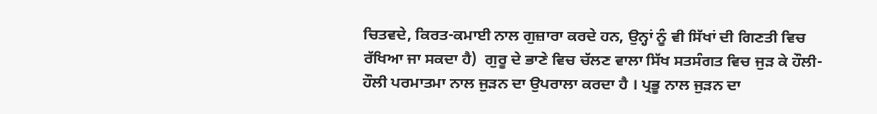ਚਿਤਵਦੇ, ਕਿਰਤ-ਕਮਾਈ ਨਾਲ ਗੁਜ਼ਾਰਾ ਕਰਦੇ ਹਨ, ਉਨ੍ਹਾਂ ਨੂੰ ਵੀ ਸਿੱਖਾਂ ਦੀ ਗਿਣਤੀ ਵਿਚ ਰੱਖਿਆ ਜਾ ਸਕਦਾ ਹੈ)  ਗੁਰੂ ਦੇ ਭਾਣੇ ਵਿਚ ਚੱਲਣ ਵਾਲਾ ਸਿੱਖ ਸਤਸੰਗਤ ਵਿਚ ਜੁੜ ਕੇ ਹੌਲੀ-ਹੌਲੀ ਪਰਮਾਤਮਾ ਨਾਲ ਜੁੜਨ ਦਾ ਉਪਰਾਲਾ ਕਰਦਾ ਹੈ । ਪ੍ਰਭੂ ਨਾਲ ਜੁੜਨ ਦਾ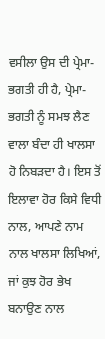ਵਸੀਲਾ ਉਸ ਦੀ ਪ੍ਰੇਮਾ-ਭਗਤੀ ਹੀ ਹੈ, ਪ੍ਰੇਮਾ-ਭਗਤੀ ਨੂੰ ਸਮਝ ਲੈਣ ਵਾਲਾ ਬੰਦਾ ਹੀ ਖਾਲਸਾ ਹੋ ਨਿਬੜਦਾ ਹੈ। ਇਸ ਤੋਂ ਇਲਾਵਾ ਹੋਰ ਕਿਸੇ ਵਿਧੀ ਨਾਲ, ਆਪਣੇ ਨਾਮ ਨਾਲ ਖਾਲਸਾ ਲਿਖਿਆਂ, ਜਾਂ ਕੁਝ ਹੋਰ ਭੇਖ ਬਨਾਉਣ ਨਾਲ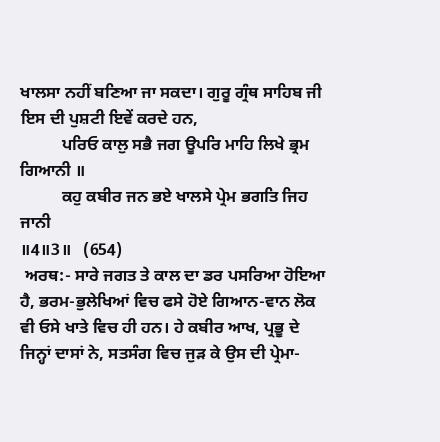ਖਾਲਸਾ ਨਹੀਂ ਬਣਿਆ ਜਾ ਸਕਦਾ। ਗੁਰੂ ਗ੍ਰੰਥ ਸਾਹਿਬ ਜੀ ਇਸ ਦੀ ਪੁਸ਼ਟੀ ਇਵੇਂ ਕਰਦੇ ਹਨ,
          ਪਰਿਓ ਕਾਲੁ ਸਭੈ ਜਗ ਊਪਰਿ ਮਾਹਿ ਲਿਖੇ ਭ੍ਰਮ ਗਿਆਨੀ ॥
          ਕਹੁ ਕਬੀਰ ਜਨ ਭਏ ਖਾਲਸੇ ਪ੍ਰੇਮ ਭਗਤਿ ਜਿਹ ਜਾਨੀ
॥4॥3॥   (654)
 ਅਰਥ:- ਸਾਰੇ ਜਗਤ ਤੇ ਕਾਲ ਦਾ ਡਰ ਪਸਰਿਆ ਹੋਇਆ ਹੈ, ਭਰਮ-ਭੁਲੇਖਿਆਂ ਵਿਚ ਫਸੇ ਹੋਏ ਗਿਆਨ-ਵਾਨ ਲੋਕ ਵੀ ਓਸੇ ਖਾਤੇ ਵਿਚ ਹੀ ਹਨ। ਹੇ ਕਬੀਰ ਆਖ, ਪ੍ਰਭੂ ਦੇ ਜਿਨ੍ਹਾਂ ਦਾਸਾਂ ਨੇ, ਸਤਸੰਗ ਵਿਚ ਜੁੜ ਕੇ ਉਸ ਦੀ ਪ੍ਰੇਮਾ-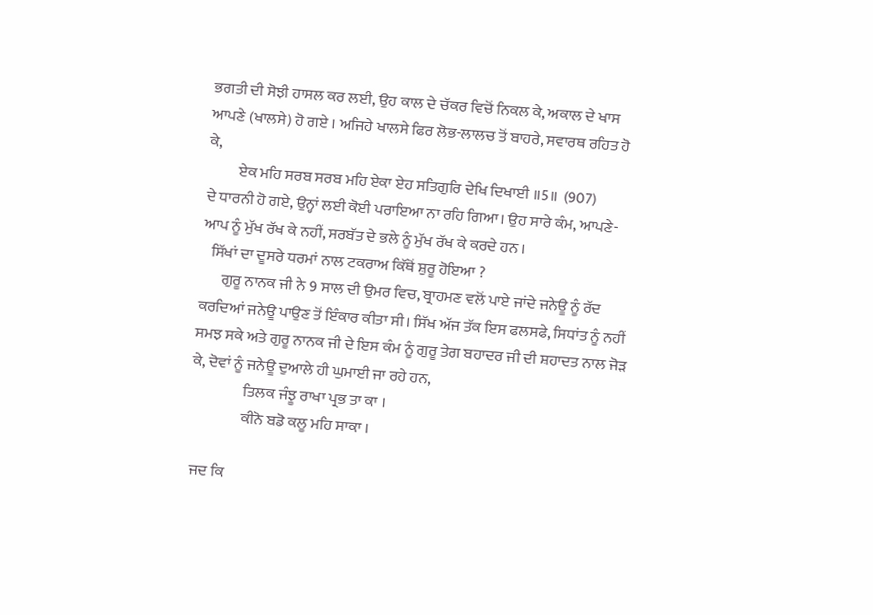ਭਗਤੀ ਦੀ ਸੋਝੀ ਹਾਸਲ ਕਰ ਲਈ, ਉਹ ਕਾਲ ਦੇ ਚੱਕਰ ਵਿਚੋਂ ਨਿਕਲ ਕੇ, ਅਕਾਲ ਦੇ ਖਾਸ ਆਪਣੇ (ਖਾਲਸੇ) ਹੋ ਗਏ । ਅਜਿਹੇ ਖਾਲਸੇ ਫਿਰ ਲੋਭ-ਲਾਲਚ ਤੋਂ ਬਾਹਰੇ, ਸਵਾਰਥ ਰਹਿਤ ਹੋ ਕੇ,
          ਏਕ ਮਹਿ ਸਰਬ ਸਰਬ ਮਹਿ ਏਕਾ ਏਹ ਸਤਿਗੁਰਿ ਦੇਖਿ ਦਿਖਾਈ ॥5॥  (907)
ਦੇ ਧਾਰਨੀ ਹੋ ਗਏ, ਉਨ੍ਹਾਂ ਲਈ ਕੋਈ ਪਰਾਇਆ ਨਾ ਰਹਿ ਗਿਆ। ਉਹ ਸਾਰੇ ਕੰਮ, ਆਪਣੇ-ਆਪ ਨੂੰ ਮੁੱਖ ਰੱਖ ਕੇ ਨਹੀਂ, ਸਰਬੱਤ ਦੇ ਭਲੇ ਨੂੰ ਮੁੱਖ ਰੱਖ ਕੇ ਕਰਦੇ ਹਨ ।
   ਸਿੱਖਾਂ ਦਾ ਦੂਸਰੇ ਧਰਮਾਂ ਨਾਲ ਟਕਰਾਅ ਕਿੱਥੋਂ ਸ਼ੁਰੂ ਹੋਇਆ ?
       ਗੁਰੂ ਨਾਨਕ ਜੀ ਨੇ 9 ਸਾਲ ਦੀ ਉਮਰ ਵਿਚ, ਬ੍ਰਾਹਮਣ ਵਲੋਂ ਪਾਏ ਜਾਂਦੇ ਜਨੇਊ ਨੂੰ ਰੱਦ ਕਰਦਿਆਂ ਜਨੇਊ ਪਾਉਣ ਤੋਂ ਇੰਕਾਰ ਕੀਤਾ ਸੀ। ਸਿੱਖ ਅੱਜ ਤੱਕ ਇਸ ਫਲਸਫੇ, ਸਿਧਾਂਤ ਨੂੰ ਨਹੀਂ ਸਮਝ ਸਕੇ ਅਤੇ ਗੁਰੂ ਨਾਨਕ ਜੀ ਦੇ ਇਸ ਕੰਮ ਨੂੰ ਗੁਰੂ ਤੇਗ ਬਹਾਦਰ ਜੀ ਦੀ ਸ਼ਹਾਦਤ ਨਾਲ ਜੋੜ ਕੇ, ਦੋਵਾਂ ਨੂੰ ਜਨੇਊ ਦੁਆਲੇ ਹੀ ਘੁਮਾਈ ਜਾ ਰਹੇ ਹਨ,
                 ਤਿਲਕ ਜੰਝੂ ਰਾਖਾ ਪ੍ਰਭ ਤਾ ਕਾ ।
                 ਕੀਨੋ ਬਡੋ ਕਲੂ ਮਹਿ ਸਾਕਾ ।

 ਜਦ ਕਿ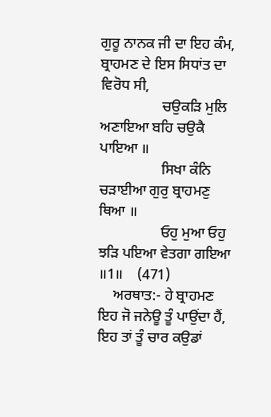ਗੁਰੂ ਨਾਨਕ ਜੀ ਦਾ ਇਹ ਕੰਮ, ਬ੍ਰਾਹਮਣ ਦੇ ਇਸ ਸਿਧਾਂਤ ਦਾ ਵਿਰੋਧ ਸੀ,
                 ਚਉਕੜਿ ਮੁਲਿ ਅਣਾਇਆ ਬਹਿ ਚਉਕੈ ਪਾਇਆ ॥
                 ਸਿਖਾ ਕੰਨਿ ਚੜਾਈਆ ਗੁਰੁ ਬ੍ਰਾਹਮਣੁ ਥਿਆ ॥
                 ਓਹੁ ਮੁਆ ਓਹੁ ਝੜਿ ਪਇਆ ਵੇਤਗਾ ਗਇਆ
॥1॥    (471)
    ਅਰਥਾਤ:- ਹੇ ਬ੍ਰਾਹਮਣ ਇਹ ਜੋ ਜਨੇਊ ਤੂੰ ਪਾਉਂਦਾ ਹੈਂ, ਇਹ ਤਾਂ ਤੂੰ ਚਾਰ ਕਉਡਾਂ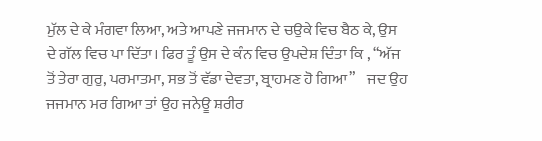ਮੁੱਲ ਦੇ ਕੇ ਮੰਗਵਾ ਲਿਆ, ਅਤੇ ਆਪਣੇ ਜਜਮਾਨ ਦੇ ਚਉਕੇ ਵਿਚ ਬੈਠ ਕੇ, ਉਸ ਦੇ ਗੱਲ ਵਿਚ ਪਾ ਦਿੱਤਾ। ਫਿਰ ਤੂੰ ਉਸ ਦੇ ਕੰਨ ਵਿਚ ਉਪਦੇਸ਼ ਦਿੰਤਾ ਕਿ , “ਅੱਜ ਤੋਂ ਤੇਰਾ ਗੁਰੁ, ਪਰਮਾਤਮਾ, ਸਭ ਤੋਂ ਵੱਡਾ ਦੇਵਤਾ, ਬ੍ਰਾਹਮਣ ਹੋ ਗਿਆ”    ਜਦ ਉਹ ਜਜਮਾਨ ਮਰ ਗਿਆ ਤਾਂ ਉਹ ਜਨੇਊ ਸ਼ਰੀਰ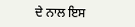ਦੇ ਨਾਲ ਇਸ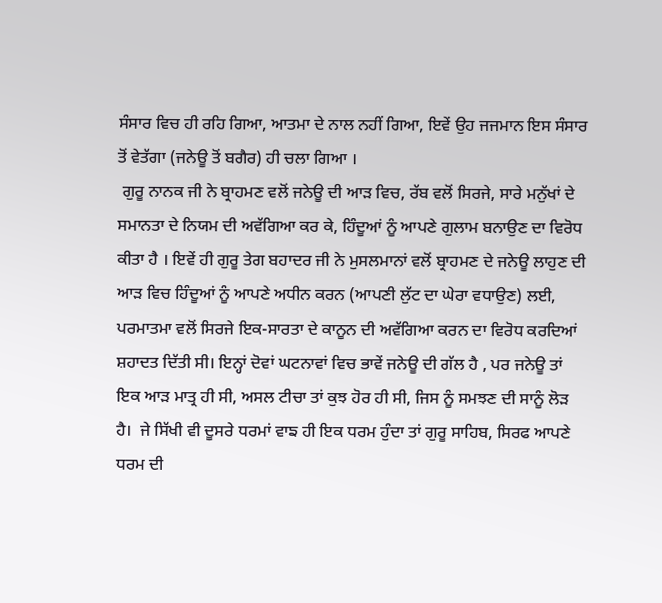ਸੰਸਾਰ ਵਿਚ ਹੀ ਰਹਿ ਗਿਆ, ਆਤਮਾ ਦੇ ਨਾਲ ਨਹੀਂ ਗਿਆ, ਇਵੇਂ ਉਹ ਜਜਮਾਨ ਇਸ ਸੰਸਾਰ ਤੋਂ ਵੇਤੱਗਾ (ਜਨੇਊ ਤੋਂ ਬਗੈਰ) ਹੀ ਚਲਾ ਗਿਆ ।
 ਗੁਰੂ ਨਾਨਕ ਜੀ ਨੇ ਬ੍ਰਾਹਮਣ ਵਲੋਂ ਜਨੇਊ ਦੀ ਆੜ ਵਿਚ, ਰੱਬ ਵਲੋਂ ਸਿਰਜੇ, ਸਾਰੇ ਮਨੁੱਖਾਂ ਦੇ ਸਮਾਨਤਾ ਦੇ ਨਿਯਮ ਦੀ ਅਵੱਗਿਆ ਕਰ ਕੇ, ਹਿੰਦੂਆਂ ਨੂੰ ਆਪਣੇ ਗੁਲਾਮ ਬਨਾਉਣ ਦਾ ਵਿਰੋਧ ਕੀਤਾ ਹੈ । ਇਵੇਂ ਹੀ ਗੁਰੂ ਤੇਗ ਬਹਾਦਰ ਜੀ ਨੇ ਮੁਸਲਮਾਨਾਂ ਵਲੋਂ ਬ੍ਰਾਹਮਣ ਦੇ ਜਨੇਊ ਲਾਹੁਣ ਦੀ ਆੜ ਵਿਚ ਹਿੰਦੂਆਂ ਨੂੰ ਆਪਣੇ ਅਧੀਨ ਕਰਨ (ਆਪਣੀ ਲੁੱਟ ਦਾ ਘੇਰਾ ਵਧਾਉਣ) ਲਈ, ਪਰਮਾਤਮਾ ਵਲੋਂ ਸਿਰਜੇ ਇਕ-ਸਾਰਤਾ ਦੇ ਕਾਨੂਨ ਦੀ ਅਵੱਗਿਆ ਕਰਨ ਦਾ ਵਿਰੋਧ ਕਰਦਿਆਂ ਸ਼ਹਾਦਤ ਦਿੱਤੀ ਸੀ। ਇਨ੍ਹਾਂ ਦੋਵਾਂ ਘਟਨਾਵਾਂ ਵਿਚ ਭਾਵੇਂ ਜਨੇਊ ਦੀ ਗੱਲ ਹੈ , ਪਰ ਜਨੇਊ ਤਾਂ ਇਕ ਆੜ ਮਾਤ੍ਰ ਹੀ ਸੀ, ਅਸਲ ਟੀਚਾ ਤਾਂ ਕੁਝ ਹੋਰ ਹੀ ਸੀ, ਜਿਸ ਨੂੰ ਸਮਝਣ ਦੀ ਸਾਨੂੰ ਲੋੜ ਹੈ।  ਜੇ ਸਿੱਖੀ ਵੀ ਦੂਸਰੇ ਧਰਮਾਂ ਵਾਙ ਹੀ ਇਕ ਧਰਮ ਹੁੰਦਾ ਤਾਂ ਗੁਰੂ ਸਾਹਿਬ, ਸਿਰਫ ਆਪਣੇ ਧਰਮ ਦੀ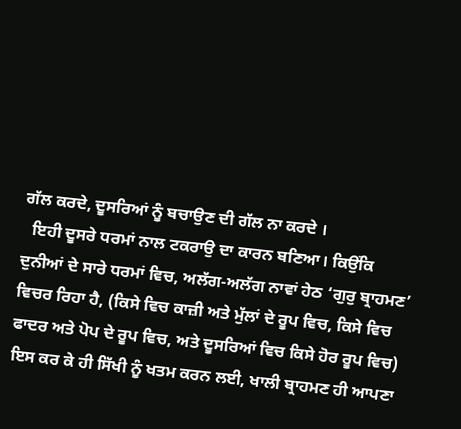ਗੱਲ ਕਰਦੇ, ਦੂਸਰਿਆਂ ਨੂੰ ਬਚਾਉਣ ਦੀ ਗੱਲ ਨਾ ਕਰਦੇ ।
  ਇਹੀ ਦੂਸਰੇ ਧਰਮਾਂ ਨਾਲ ਟਕਰਾਉ ਦਾ ਕਾਰਨ ਬਣਿਆ। ਕਿਉਂਕਿ ਦੁਨੀਆਂ ਦੇ ਸਾਰੇ ਧਰਮਾਂ ਵਿਚ, ਅਲੱਗ-ਅਲੱਗ ਨਾਵਾਂ ਹੇਠ ‘ਗੁਰੁ ਬ੍ਰਾਹਮਣ’ ਵਿਚਰ ਰਿਹਾ ਹੈ, (ਕਿਸੇ ਵਿਚ ਕਾਜ਼ੀ ਅਤੇ ਮੁੱਲਾਂ ਦੇ ਰੂਪ ਵਿਚ, ਕਿਸੇ ਵਿਚ ਫਾਦਰ ਅਤੇ ਪੋਪ ਦੇ ਰੂਪ ਵਿਚ, ਅਤੇ ਦੂਸਰਿਆਂ ਵਿਚ ਕਿਸੇ ਹੋਰ ਰੂਪ ਵਿਚ)  ਇਸ ਕਰ ਕੇ ਹੀ ਸਿੱਖੀ ਨੂੰ ਖਤਮ ਕਰਨ ਲਈ, ਖਾਲੀ ਬ੍ਰਾਹਮਣ ਹੀ ਆਪਣਾ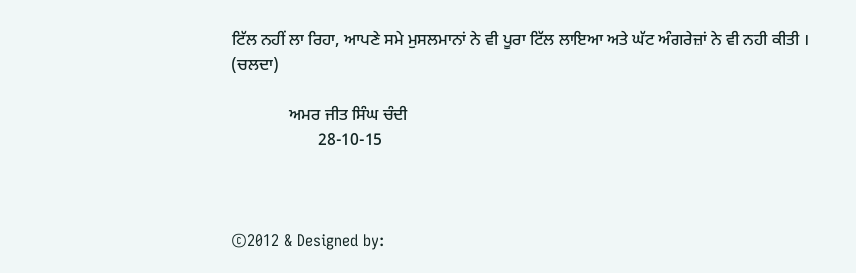ਟਿੱਲ ਨਹੀਂ ਲਾ ਰਿਹਾ, ਆਪਣੇ ਸਮੇ ਮੁਸਲਮਾਨਾਂ ਨੇ ਵੀ ਪੂਰਾ ਟਿੱਲ ਲਾਇਆ ਅਤੇ ਘੱਟ ਅੰਗਰੇਜ਼ਾਂ ਨੇ ਵੀ ਨਹੀ ਕੀਤੀ ।         (ਚਲਦਾ)

              ਅਮਰ ਜੀਤ ਸਿੰਘ ਚੰਦੀ
                     28-10-15



©2012 & Designed by: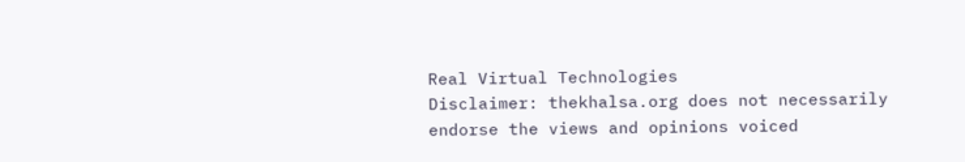Real Virtual Technologies
Disclaimer: thekhalsa.org does not necessarily endorse the views and opinions voiced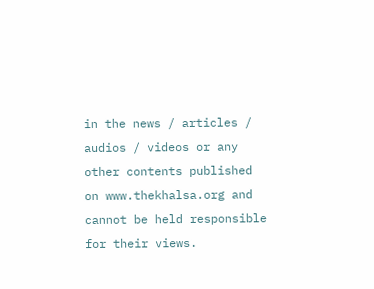in the news / articles / audios / videos or any other contents published on www.thekhalsa.org and cannot be held responsible for their views.